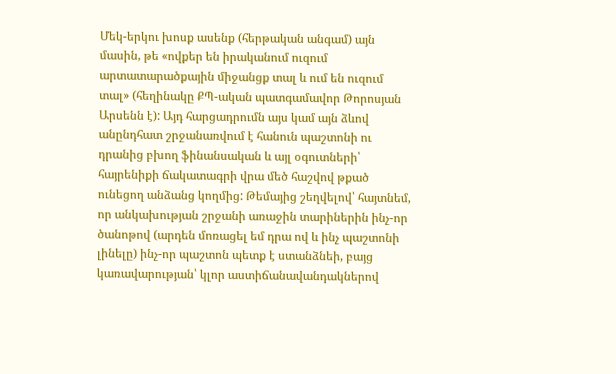Մեկ-երկու խոսք ասենք (հերթական անգամ) այն մասին, թե «ովքեր են իրականում ուզում արտատարածքային միջանցք տալ և ում են ուզում տալ» (հեղինակը ՔՊ-ական պատգամավոր Թորոսյան Արսենն է): Այդ հարցադրումն այս կամ այն ձևով անընդհատ շրջանառվում է հանուն պաշտոնի ու դրանից բխող ֆինանսական և այլ օգուտների՝ հայրենիքի ճակատագրի վրա մեծ հաշվով թքած ունեցող անձանց կողմից: Թեմայից շեղվելով՝ հայտնեմ, որ անկախության շրջանի առաջին տարիներին ինչ-որ ծանոթով (արդեն մոռացել եմ դրա ով և ինչ պաշտոնի լինելը) ինչ-որ պաշտոն պետք է ստանձնեի, բայց կառավարության՝ կլոր աստիճանավանդակներով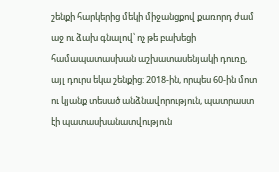շենքի հարկերից մեկի միջանցքով քառորդ ժամ աջ ու ձախ գնալով՝ ոչ թե բախեցի համապատասխան աշխատասենյակի դուռը, այլ դուրս եկա շենքից: 2018-ին, որպես 60-ին մոտ ու կյանք տեսած անձնավորություն, պատրաստ էի պատասխանատվություն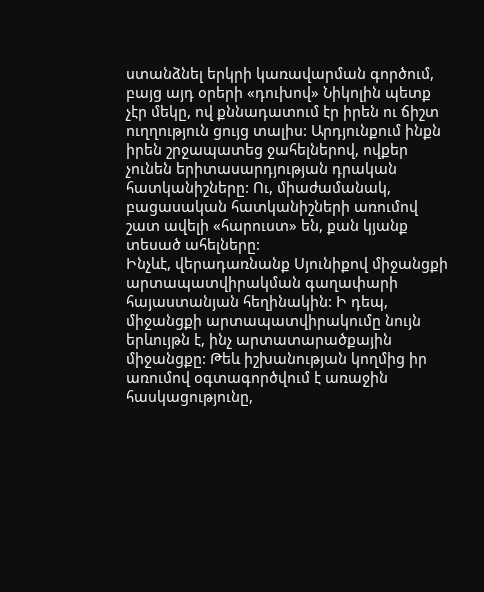ստանձնել երկրի կառավարման գործում, բայց այդ օրերի «դուխով» Նիկոլին պետք չէր մեկը, ով քննադատում էր իրեն ու ճիշտ ուղղություն ցույց տալիս: Արդյունքում ինքն իրեն շրջապատեց ջահելներով, ովքեր չունեն երիտասարդյության դրական հատկանիշները: Ու, միաժամանակ, բացասական հատկանիշների առումով շատ ավելի «հարուստ» են, քան կյանք տեսած ահելները:
Ինչևէ, վերադառնանք Սյունիքով միջանցքի արտապատվիրակման գաղափարի հայաստանյան հեղինակին: Ի դեպ, միջանցքի արտապատվիրակումը նույն երևույթն է, ինչ արտատարածքային միջանցքը: Թեև իշխանության կողմից իր առումով օգտագործվում է առաջին հասկացությունը,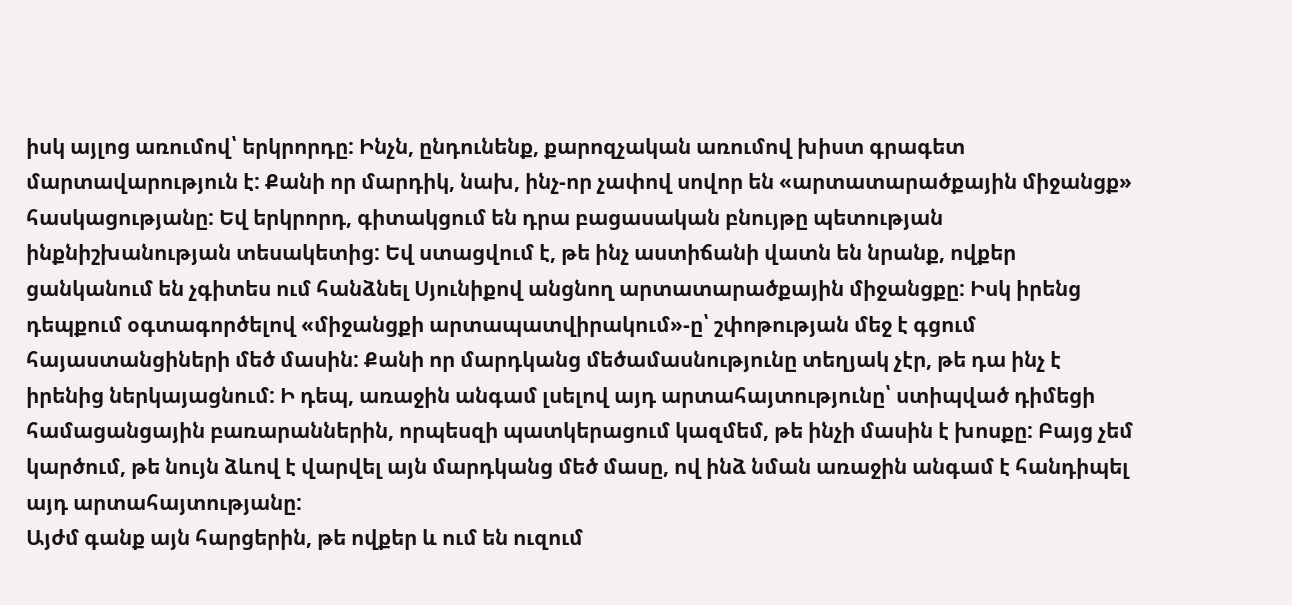իսկ այլոց առումով՝ երկրորդը: Ինչն, ընդունենք, քարոզչական առումով խիստ գրագետ մարտավարություն է: Քանի որ մարդիկ, նախ, ինչ-որ չափով սովոր են «արտատարածքային միջանցք» հասկացությանը: Եվ երկրորդ, գիտակցում են դրա բացասական բնույթը պետության ինքնիշխանության տեսակետից: Եվ ստացվում է, թե ինչ աստիճանի վատն են նրանք, ովքեր ցանկանում են չգիտես ում հանձնել Սյունիքով անցնող արտատարածքային միջանցքը: Իսկ իրենց դեպքում օգտագործելով «միջանցքի արտապատվիրակում»-ը՝ շփոթության մեջ է գցում հայաստանցիների մեծ մասին: Քանի որ մարդկանց մեծամասնությունը տեղյակ չէր, թե դա ինչ է իրենից ներկայացնում: Ի դեպ, առաջին անգամ լսելով այդ արտահայտությունը՝ ստիպված դիմեցի համացանցային բառարաններին, որպեսզի պատկերացում կազմեմ, թե ինչի մասին է խոսքը: Բայց չեմ կարծում, թե նույն ձևով է վարվել այն մարդկանց մեծ մասը, ով ինձ նման առաջին անգամ է հանդիպել այդ արտահայտությանը:
Այժմ գանք այն հարցերին, թե ովքեր և ում են ուզում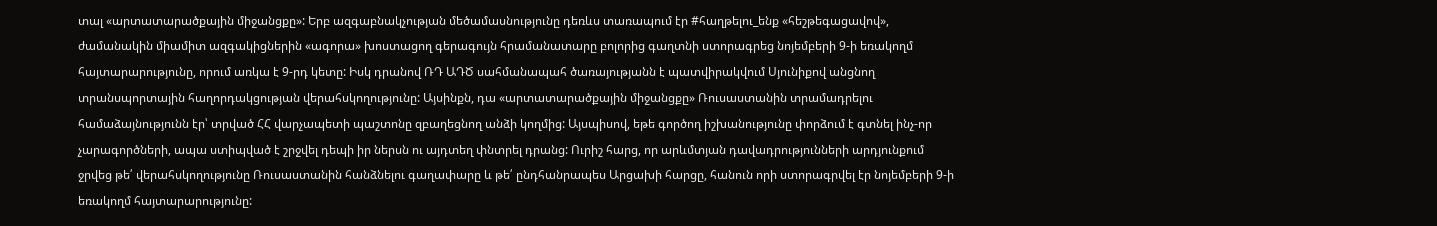տալ «արտատարածքային միջանցքը»: Երբ ազգաբնակչության մեծամասնությունը դեռևս տառապում էր #հաղթելու_ենք «հեշթեգացավով», ժամանակին միամիտ ազգակիցներին «ագորա» խոստացող գերագույն հրամանատարը բոլորից գաղտնի ստորագրեց նոյեմբերի 9-ի եռակողմ հայտարարությունը, որում առկա է 9-րդ կետը: Իսկ դրանով ՌԴ ԱԴԾ սահմանապահ ծառայությանն է պատվիրակվում Սյունիքով անցնող տրանսպորտային հաղորդակցության վերահսկողությունը: Այսինքն, դա «արտատարածքային միջանցքը» Ռուսաստանին տրամադրելու համաձայնությունն էր՝ տրված ՀՀ վարչապետի պաշտոնը զբաղեցնող անձի կողմից: Այսպիսով, եթե գործող իշխանությունը փորձում է գտնել ինչ-որ չարագործների, ապա ստիպված է շրջվել դեպի իր ներսն ու այդտեղ փնտրել դրանց: Ուրիշ հարց, որ արևմտյան դավադրությունների արդյունքում ջրվեց թե՛ վերահսկողությունը Ռուսաստանին հանձնելու գաղափարը և թե՛ ընդհանրապես Արցախի հարցը, հանուն որի ստորագրվել էր նոյեմբերի 9-ի եռակողմ հայտարարությունը: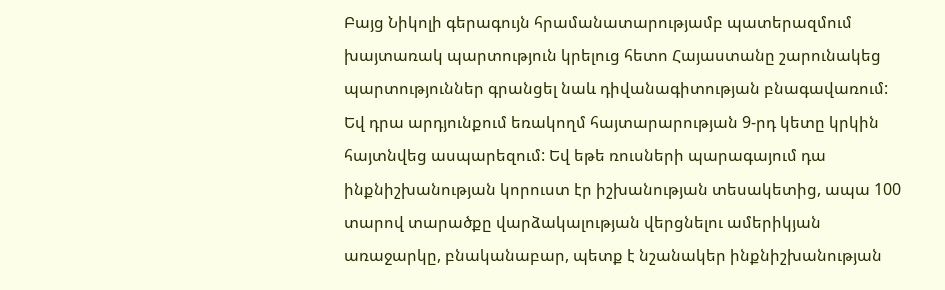Բայց Նիկոլի գերագույն հրամանատարությամբ պատերազմում խայտառակ պարտություն կրելուց հետո Հայաստանը շարունակեց պարտություններ գրանցել նաև դիվանագիտության բնագավառում: Եվ դրա արդյունքում եռակողմ հայտարարության 9-րդ կետը կրկին հայտնվեց ասպարեզում: Եվ եթե ռուսների պարագայում դա ինքնիշխանության կորուստ էր իշխանության տեսակետից, ապա 100 տարով տարածքը վարձակալության վերցնելու ամերիկյան առաջարկը, բնականաբար, պետք է նշանակեր ինքնիշխանության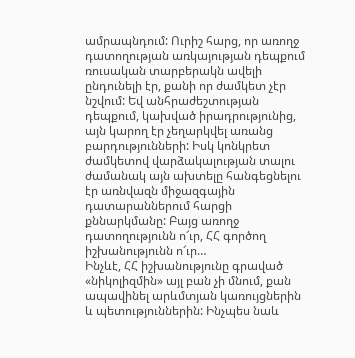ամրապնդում: Ուրիշ հարց, որ առողջ դատողության առկայության դեպքում ռուսական տարբերակն ավելի ընդունելի էր, քանի որ ժամկետ չէր նշվում: Եվ անհրաժեշտության դեպքում, կախված իրադրությունից, այն կարող էր չեղարկվել առանց բարդությունների: Իսկ կոնկրետ ժամկետով վարձակալության տալու ժամանակ այն ախտելը հանգեցնելու էր առնվազն միջազգային դատարաններում հարցի քննարկմանը: Բայց առողջ դատողությունն ո՜ւր, ՀՀ գործող իշխանությունն ո՜ւր…
Ինչևէ, ՀՀ իշխանությունը գրաված «նիկոլիզմին» այլ բան չի մնում, քան ապավինել արևմտյան կառույցներին և պետություններին: Ինչպես նաև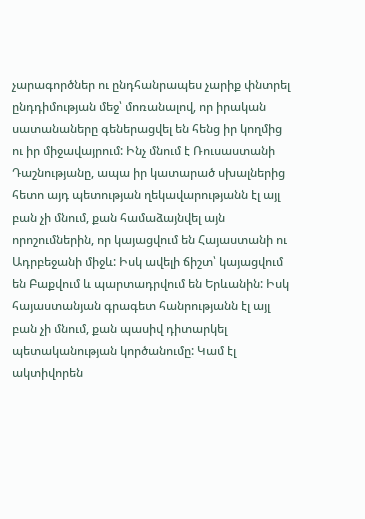չարագործներ ու ընդհանրապես չարիք փնտրել ընդդիմության մեջ՝ մոռանալով, որ իրական սատանաները գեներացվել են հենց իր կողմից ու իր միջավայրում: Ինչ մնում է Ռուսաստանի Դաշնությանը, ապա իր կատարած սխալներից հետո այդ պետության ղեկավարությանն էլ այլ բան չի մնում, քան համաձայնվել այն որոշումներին, որ կայացվում են Հայաստանի ու Ադրբեջանի միջև: Իսկ ավելի ճիշտ՝ կայացվում են Բաքվում և պարտադրվում են Երևանին: Իսկ հայաստանյան գրագետ հանրությանն էլ այլ բան չի մնում, քան պասիվ դիտարկել պետականության կործանումը: Կամ էլ ակտիվորեն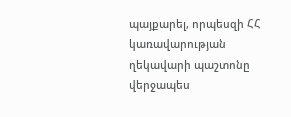պայքարել, որպեսզի ՀՀ կառավարության ղեկավարի պաշտոնը վերջապես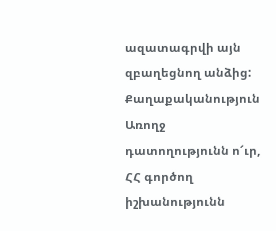ազատագրվի այն զբաղեցնող անձից:
Քաղաքականություն
Առողջ դատողությունն ո՜ւր, ՀՀ գործող իշխանությունն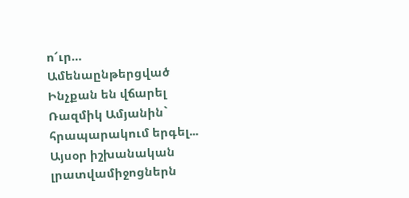ո՜ւր…
Ամենաընթերցված
Ինչքան են վճարել Ռազմիկ Ամյանին` հրապարակում երգել...
Այսօր իշխանական լրատվամիջոցներն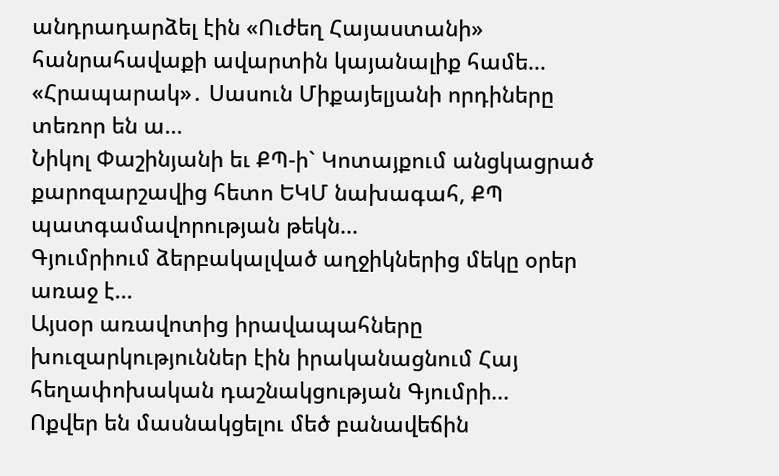անդրադարձել էին «Ուժեղ Հայաստանի» հանրահավաքի ավարտին կայանալիք համե...
«Հրապարակ»․ Սասուն Միքայելյանի որդիները տեռոր են ա...
Նիկոլ Փաշինյանի եւ ՔՊ-ի` Կոտայքում անցկացրած քարոզարշավից հետո ԵԿՄ նախագահ, ՔՊ պատգամավորության թեկն...
Գյումրիում ձերբակալված աղջիկներից մեկը օրեր առաջ է...
Այսօր առավոտից իրավապահները խուզարկություններ էին իրականացնում Հայ հեղափոխական դաշնակցության Գյումրի...
Ոքվեր են մասնակցելու մեծ բանավեճին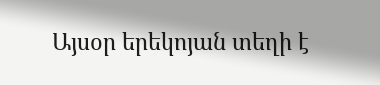Այսօր երեկոյան տեղի է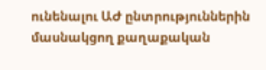ունենալու ԱԺ ընտրություններին մասնակցող քաղաքական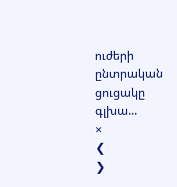ուժերի ընտրական ցուցակը գլխա...
×
❮
❯